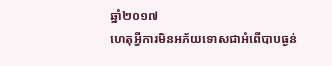ឆ្នាំ២០១៧
ហេតុអ្វីការមិនអភ័យទោសជាអំពើបាបធ្ងន់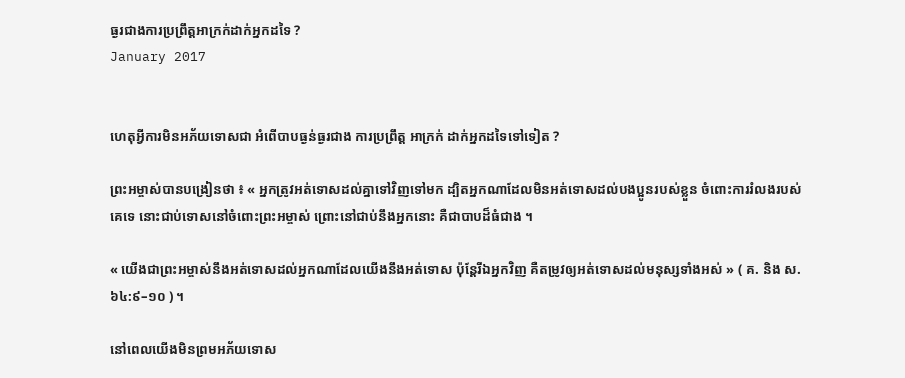ធ្ងរជាងការប្រព្រឹត្តអាក្រក់ដាក់អ្នកដទៃ ?
January 2017


ហេតុអ្វីការមិនអភ័យទោសជា អំពើបាបធ្ងន់ធ្ងរជាង ការប្រព្រឹត្ត អាក្រក់ ដាក់អ្នកដទៃទៅទៀត ?

ព្រះអម្ចាស់បានបង្រៀនថា ៖ « អ្នកត្រូវអត់ទោសដល់គ្នាទៅវិញទៅមក ដ្បិតអ្នកណាដែលមិនអត់ទោសដល់បងប្អូនរបស់ខ្លួន ចំពោះការរំលងរបស់គេទេ នោះជាប់ទោសនៅចំពោះព្រះអម្ចាស់ ព្រោះនៅជាប់នឹងអ្នកនោះ គឺជាបាបដ៏ធំជាង ។

« យើងជាព្រះអម្ចាស់នឹងអត់ទោសដល់អ្នកណាដែលយើងនឹងអត់ទោស ប៉ុន្តែរីឯអ្នកវិញ គឺតម្រូវឲ្យអត់ទោសដល់មនុស្សទាំងអស់ » ( គ. និង ស. ៦៤:៩–១០ ) ។

នៅពេលយើងមិនព្រមអភ័យទោស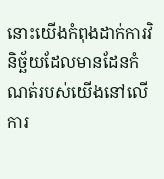នោះយើងកំពុងដាក់ការវិនិច្ឆ័យដែលមានដែនកំណត់របស់យើងនៅលើការ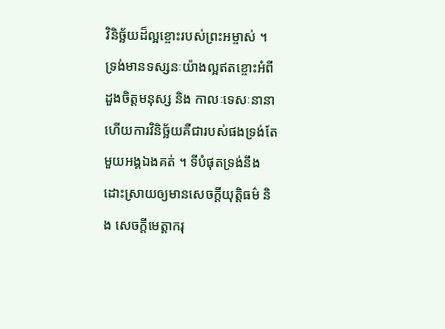វិនិច្ឆ័យដ៏ល្អខ្ចោះរបស់ព្រះអម្ចាស់ ។ ទ្រង់មានទស្សនៈយ៉ាងល្អឥតខ្ចោះអំពីដួងចិត្តមនុស្ស និង កាលៈទេសៈនានា ហើយការវិនិច្ឆ័យគឺជារបស់ផងទ្រង់តែមួយអង្គឯងគត់ ។ ទីបំផុតទ្រង់នឹងដោះស្រាយឲ្យមានសេចក្តីយុត្តិធម៌ និង សេចក្តីមេត្តាករុ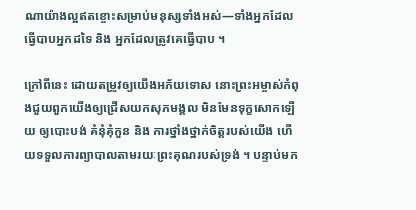ណាយ៉ាងល្អឥតខ្ចោះសម្រាប់មនុស្សទាំងអស់—ទាំងអ្នកដែលធ្វើបាបអ្នកដទៃ និង អ្នកដែលត្រូវគេធ្វើបាប ។

ក្រៅពីនេះ ដោយតម្រូវឲ្យយើងអភ័យទោស នោះព្រះអម្ចាស់កំពុងជួយពួកយើងឲ្យជ្រើសយកសុភមង្គល មិនមែនទុក្ខសោកឡើយ ឲ្យបោះបង់ គំនុំគុំកួន និង ការថ្នាំងថ្នាក់ចិត្តរបស់យើង ហើយទទួលការព្យាបាលតាមរយៈព្រះគុណរបស់ទ្រង់ ។ បន្ទាប់មក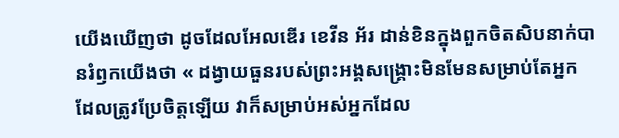យើងឃើញថា ដូចដែលអែលឌើរ ខេវីន អ័រ ដាន់ខិនក្នុងពួកចិតសិបនាក់បានរំឭកយើងថា « ដង្វាយធួនរបស់ព្រះអង្គសង្គ្រោះមិនមែនសម្រាប់តែអ្នកដែលត្រូវប្រែចិត្តឡើយ វាក៏សម្រាប់អស់អ្នកដែល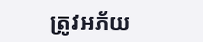ត្រូវអភ័យ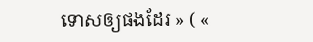ទោសឲ្យផងដែរ » ( «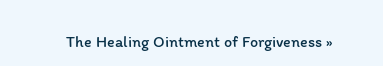The Healing Ointment of Forgiveness »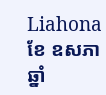Liahona ខែ ឧសភា ឆ្នាំ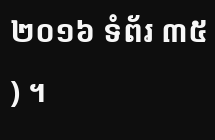២០១៦ ទំព័រ ៣៥ ) ។